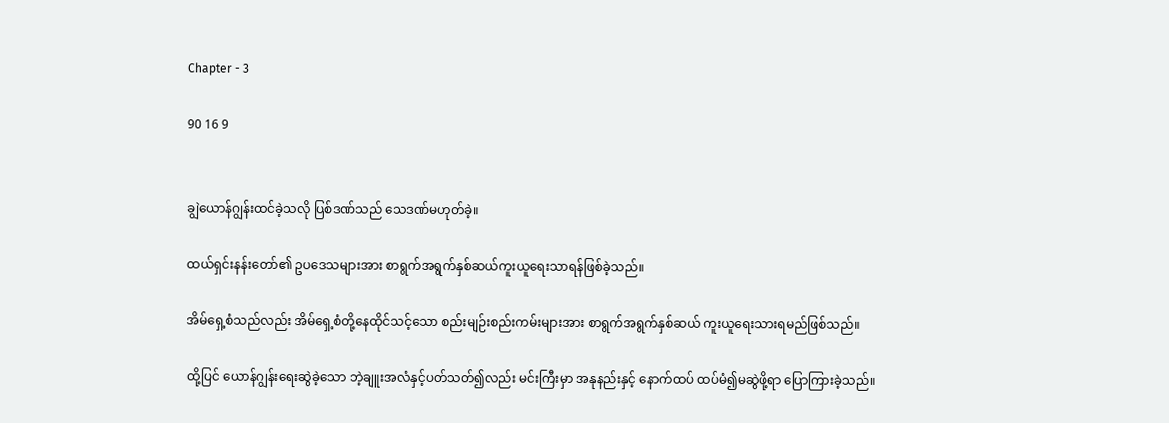Chapter - 3

90 16 9


ချွဲယောန်ဂျွန်းထင်ခဲ့သလို ပြစ်ဒဏ်သည် သေဒဏ်မဟုတ်ခဲ့။

ထယ်ရှင်းနန်းတော်၏ ဥပဒေသများအား စာရွက်အရွက်နှစ်ဆယ်ကူးယူရေးသာရန်ဖြစ်ခဲ့သည်။

အိမ်ရှေ့စံသည်လည်း အိမ်ရှေ့စံတို့နေထိုင်သင့်သော စည်းမျဉ်းစည်းကမ်းများအား စာရွက်အရွက်နှစ်ဆယ် ကူးယူရေးသားရမည်ဖြစ်သည်။

ထို့ပြင် ယောန်ဂျွန်းရေးဆွဲခဲ့သော ဘဲ့ချူးအလံနှင့်ပတ်သတ်၍လည်း မင်းကြီးမှာ အနုနည်းနှင့် နောက်ထပ် ထပ်မံ၍မဆွဲဖို့ရာ ပြောကြားခဲ့သည်။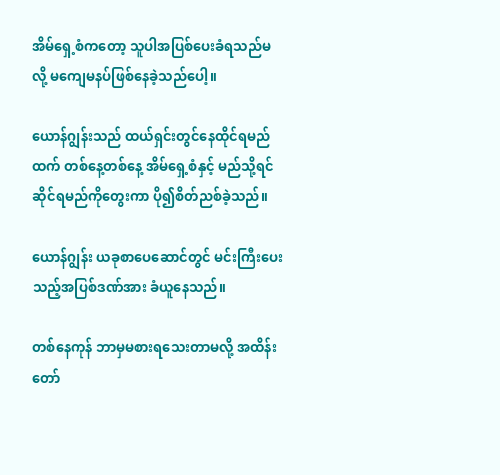အိမ်ရှေ့စံကတော့ သူပါအပြစ်ပေးခံရသည်မလို့ မကျေမနပ်ဖြစ်နေခဲ့သည်ပေါ့။

ယောန်ဂျွန်းသည် ထယ်ရှင်းတွင်နေထိုင်ရမည်ထက် တစ်နေ့တစ်နေ့ အိမ်ရှေ့စံနှင့် မည်သို့ရင်ဆိုင်ရမည်ကိုတွေးကာ ပို၍စိတ်ညစ်ခဲ့သည်။

ယောန်ဂျွန်း ယခုစာပေဆောင်တွင် မင်းကြီးပေးသည့်အပြစ်ဒဏ်အား ခံယူနေသည်။

တစ်နေကုန် ဘာမှမစားရသေးတာမလို့ အထိန်းတော်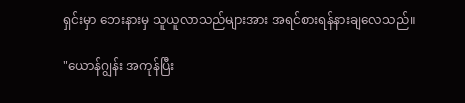ရှင်းမှာ ဘေးနားမှ သူယူလာသည်များအား အရင်စားရန်နားချလေသည်။

"ယောန်ဂျွန်း အကုန်ပြီး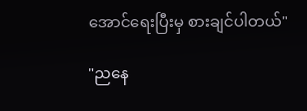အောင်ရေးပြီးမှ စားချင်ပါတယ်"

"ညနေ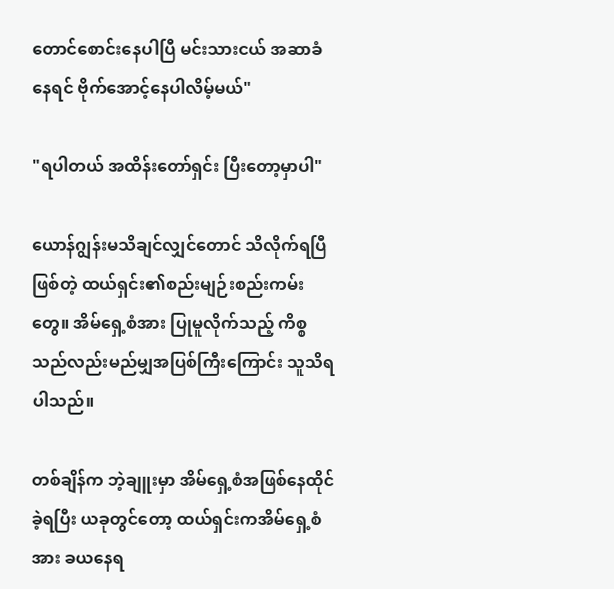တောင်စောင်းနေပါပြီ မင်းသားငယ် အဆာခံနေရင် ဗိုက်အောင့်နေပါလိမ့်မယ်"

"ရပါတယ် အထိန်းတော်ရှင်း ပြီးတော့မှာပါ"

ယောန်ဂျွန်းမသိချင်လျှင်တောင် သိလိုက်ရပြီဖြစ်တဲ့ ထယ်ရှင်း၏စည်းမျဉ်းစည်းကမ်းတွေ။ အိမ်ရှေ့စံအား ပြုမူလိုက်သည့် ကိစ္စသည်လည်းမည်မျှအပြစ်ကြီးကြောင်း သူသိရပါသည်။

တစ်ချိန်က ဘဲ့ချူးမှာ အိမ်ရှေ့စံအဖြစ်နေထိုင်ခဲ့ရပြီး ယခုတွင်တော့ ထယ်ရှင်းကအိမ်ရှေ့စံအား ခယနေရ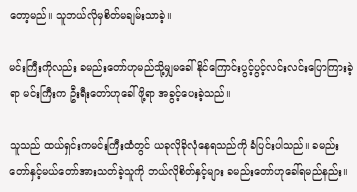တော့မည်။ သူဘယ်လိုမှစိတ်မချမ်းသာခဲ့။

မင်းကြီးကိုလည်း ခမည်းတော်ဟုမည်သို့မျှမခေါ်နိုင်ကြောင်းပွင့်ပွင့်လင်းလင်းပြောကြားခဲ့ရာ မင်းကြီးက ဦးရီးတော်ဟုခေါ်ဖို့ရာ အခွင့်ပေးခဲ့သည်။

သူသည် ထယ်ရှင်းကမင်းကြီးထံတွင် ယခုလိုခိုလုံနေရသည်ကို ခံပြင်းပါသည်။ ခမည်းတော်နှင့်မယ်တော်အားသတ်ခဲ့သူကို ဘယ်လိုစိတ်နှင့်များ ခမည်းတော်ဟုခေါ်ရမည်နည်း။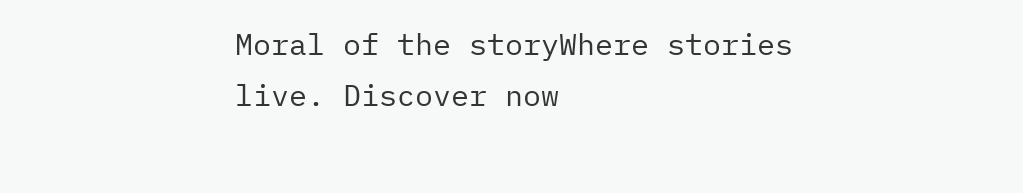Moral of the storyWhere stories live. Discover now